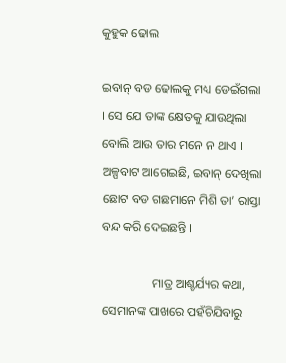କୁହୁକ ଢୋଲ

ଇବାନ୍ ବଡ ଢୋଲକୁ ମଧ୍ୟ ଡେଇଁଗଲା । ସେ ଯେ ତାଙ୍କ କ୍ଷେତକୁ ଯାଉଥିଲା ବୋଲି ଆଉ ତାର ମନେ ନ ଥାଏ । ଅଳ୍ପବାଟ ଆଗେଇଛି, ଇବାନ୍ ଦେଖିଲା ଛୋଟ ବଡ ଗଛମାନେ ମିଶି ତା’ ରାସ୍ତା ବନ୍ଦ କରି ଦେଇଛନ୍ତି ।

                ମାତ୍ର ଆଶ୍ଚର୍ଯ୍ୟର କଥା, ସେମାନଙ୍କ ପାଖରେ ପହଁଚିଯିବାରୁ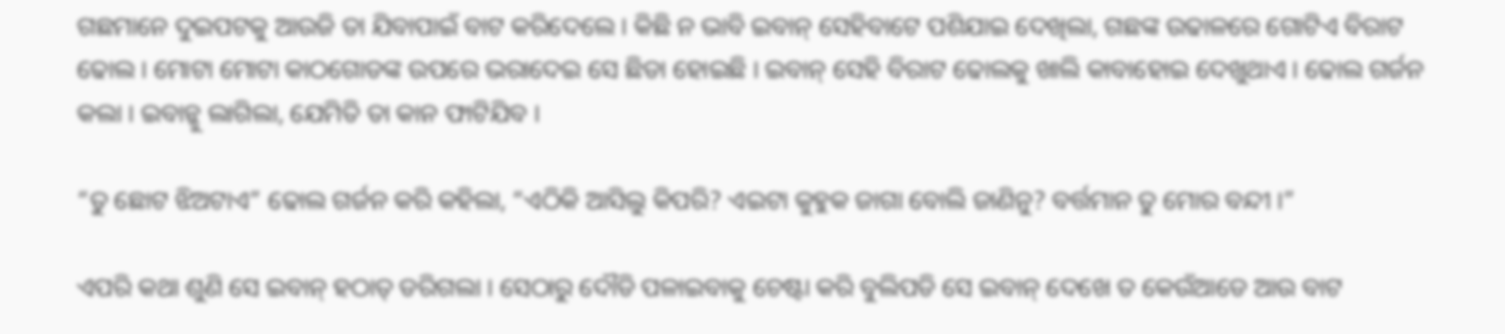ଗଛମାନେ ଦୁଇପଟକୁ ଆଉଜି ତା ଯିବାପାଇଁ ବାଟ କରିଦେଲେ । କିଛି ନ ଭାବି ଇବାନ୍ ସେହିବାଟେ ପଶିଯାଇ ଦେଖିଲା, ଗଛଙ୍କ ଉଢାଳରେ ଗୋଟିଏ ବିରାଟ ଢୋଲ । ମୋଟା ମୋଟା କାଠଗୋଡଙ୍କ ଉପରେ ଭରାଦେଇ ସେ ଛିଡା ହୋଇଛି । ଇବାନ୍ ସେହି ବିରାଟ ଢୋଲକୁ ଖାଲି କାବାହୋଇ ଦେଖୁଥାଏ । ଢୋଲ ଗର୍ଜନ କଲା । ଇବାନ୍କୁ ଲାଗିଲା, ଯେମିତି ତା କାନ ଫାଟିଯିବ ।

“ତୁ ଛୋଟ ଝିଅଟାଏ” ଢୋଲ ଗର୍ଜନ କରି କହିଲା, “ଏଠିକି ଆସିଲୁ କିପରି? ଏଇଟା କୁହୁକ ଜାଗା ବୋଲି ଜାଣିନୁ? ବର୍ତ୍ତମାନ ତୁ ମୋର ବନ୍ଦୀ ।”

ଏପରି କଥା ଶୁଣି ସେ ଇବାନ୍ ହଠାତ୍ ଡରିଗଲା । ସେଠାରୁ ଦୌଡି ପଳାଇବାକୁ ଚେଷ୍ଟା କରି ବୁଲିପଡି ସେ ଇବାନ୍ ଦେଖେ ତ କେଉଁଆଡେ ଆଉ ବାଟ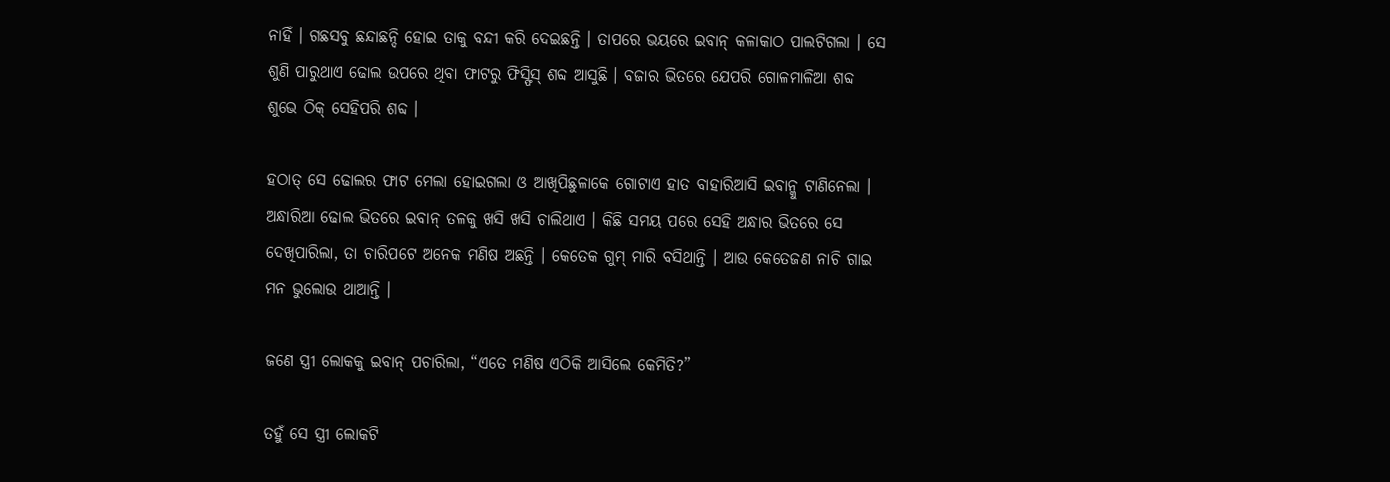ନାହିଁ । ଗଛସବୁ ଛନ୍ଦାଛନ୍ଦି ହୋଇ ତାକୁ ବନ୍ଦୀ କରି ଦେଇଛନ୍ତି । ତାପରେ ଭୟରେ ଇବାନ୍ କଳାକାଠ ପାଲଟିଗଲା । ସେ ଶୁଣି ପାରୁଥାଏ ଢୋଲ ଉପରେ ଥିବା ଫାଟରୁ ଫିସ୍ଫିସ୍ ଶବ୍ଦ ଆସୁଛି । ବଜାର ଭିତରେ ଯେପରି ଗୋଳମାଳିଆ ଶବ୍ଦ ଶୁଭେ ଠିକ୍ ସେହିପରି ଶବ୍ଦ ।

ହଠାତ୍ ସେ ଢୋଲର ଫାଟ ମେଲା ହୋଇଗଲା ଓ ଆଖିପିଛୁଳାକେ ଗୋଟାଏ ହାତ ବାହାରିଆସି ଇବାନ୍କୁ ଟାଣିନେଲା । ଅନ୍ଧାରିଆ ଢୋଲ ଭିତରେ ଇବାନ୍ ତଳକୁ ଖସି ଖସି ଚାଲିଥାଏ । କିଛି ସମୟ ପରେ ସେହି ଅନ୍ଧାର ଭିତରେ ସେ ଦେଖିପାରିଲା, ତା ଚାରିପଟେ ଅନେକ ମଣିଷ ଅଛନ୍ତି । କେତେକ ଗୁମ୍ ମାରି ବସିଥାନ୍ତି । ଆଉ କେତେଜଣ ନାଚି ଗାଇ ମନ ଭୁଲୋଉ ଥାଆନ୍ତି ।

ଜଣେ ସ୍ତ୍ରୀ ଲୋକକୁ ଇବାନ୍ ପଚାରିଲା, “ଏତେ ମଣିଷ ଏଠିକି ଆସିଲେ କେମିତି?”

ତହୁଁ ସେ ସ୍ତ୍ରୀ ଲୋକଟି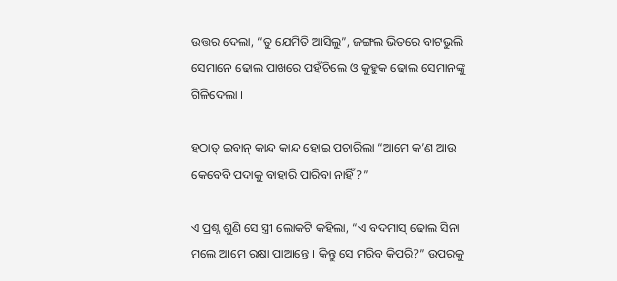ଉତ୍ତର ଦେଲା, “ତୁ ଯେମିତି ଆସିଲୁ”, ଜଙ୍ଗଲ ଭିତରେ ବାଟଭୁଲି ସେମାନେ ଢୋଲ ପାଖରେ ପହଁଚିଲେ ଓ କୁହୁକ ଢୋଲ ସେମାନଙ୍କୁ ଗିଳିଦେଲା ।

ହଠାତ୍ ଇବାନ୍ କାନ୍ଦ କାନ୍ଦ ହୋଇ ପଚାରିଲା “ଆମେ କ’ଣ ଆଉ କେବେବି ପଦାକୁ ବାହାରି ପାରିବା ନାହିଁ?”

ଏ ପ୍ରଶ୍ନ ଶୁଣି ସେ ସ୍ତ୍ରୀ ଲୋକଟି କହିଲା, “ଏ ବଦମାସ୍ ଢୋଲ ସିନା ମଲେ ଆମେ ରକ୍ଷା ପାଆନ୍ତେ । କିନ୍ତୁ ସେ ମରିବ କିପରି?” ଉପରକୁ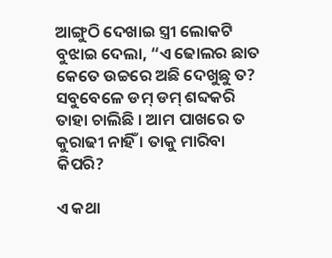ଆଙ୍ଗୁଠି ଦେଖାଇ ସ୍ତ୍ରୀ ଲୋକଟି ବୁଝାଇ ଦେଲା, “ଏ ଢୋଲର ଛାତ କେତେ ଉଚ୍ଚରେ ଅଛି ଦେଖୁଛୁ ତ? ସବୁବେଳେ ଡମ୍ ଡମ୍ ଶବ୍ଦକରି ତାହା ଚାଲିଛି । ଆମ ପାଖରେ ତ କୁରାଢୀ ନାହିଁ । ତାକୁ ମାରିବା କିପରି?

ଏ କଥା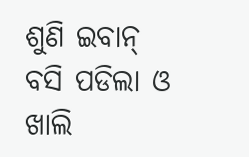ଶୁଣି ଇବାନ୍ ବସି ପଡିଲା ଓ ଖାଲି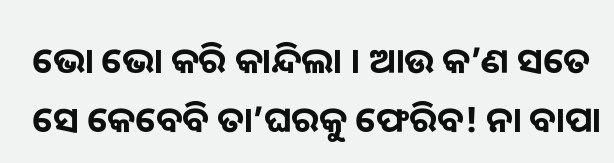ଭୋ ଭୋ କରି କାନ୍ଦିଲା । ଆଉ କ’ଣ ସତେ ସେ କେବେବି ତା’ଘରକୁ ଫେରିବ! ନା ବାପା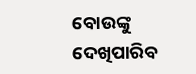ବୋଉଙ୍କୁ ଦେଖିପାରିବ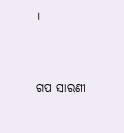।


ଗପ ସାରଣୀ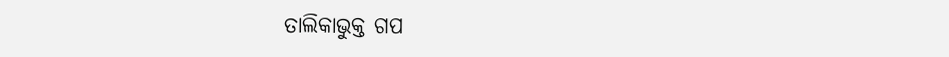ତାଲିକାଭୁକ୍ତ ଗପ